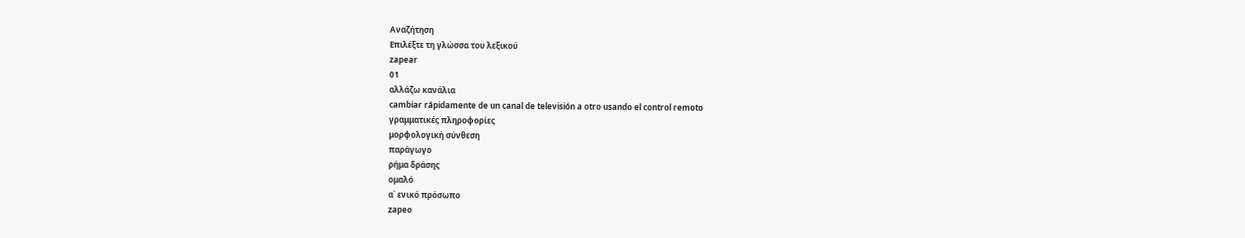Αναζήτηση
Επιλέξτε τη γλώσσα του λεξικού
zapear
01
αλλάζω κανάλια
cambiar rápidamente de un canal de televisión a otro usando el control remoto
γραμματικές πληροφορίες
μορφολογική σύνθεση
παράγωγο
ρήμα δράσης
ομαλό
α΄ ενικό πρόσωπο
zapeo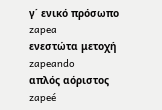γ΄ ενικό πρόσωπο
zapea
ενεστώτα μετοχή
zapeando
απλός αόριστος
zapeé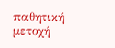παθητική μετοχή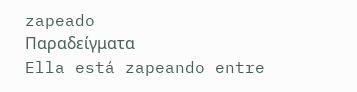zapeado
Παραδείγματα
Ella está zapeando entre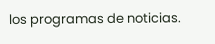los programas de noticias.